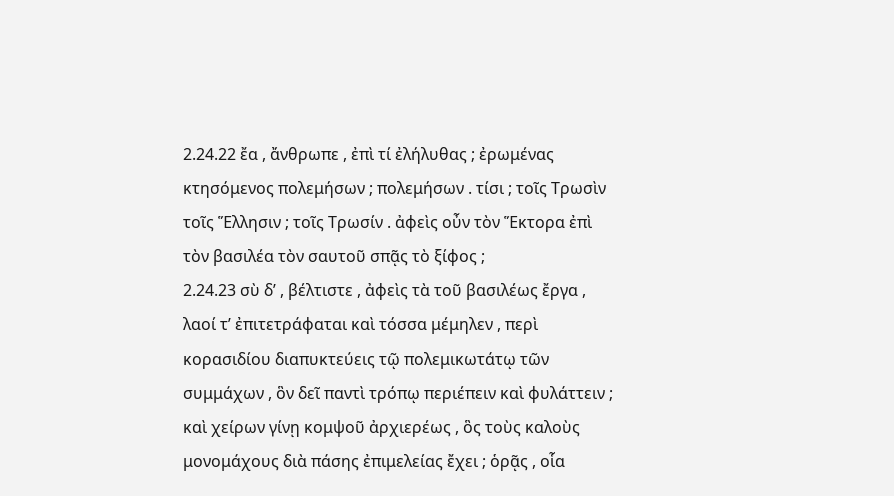2.24.22 ἔα , ἄνθρωπε , ἐπὶ τί ἐλήλυθας ; ἐρωμένας κτησόμενος πολεμήσων ; πολεμήσων . τίσι ; τοῖς Τρωσὶν τοῖς Ἕλλησιν ; τοῖς Τρωσίν . ἀφεὶς οὖν τὸν Ἕκτορα ἐπὶ τὸν βασιλέα τὸν σαυτοῦ σπᾷς τὸ ξίφος ;
2.24.23 σὺ δʹ , βέλτιστε , ἀφεὶς τὰ τοῦ βασιλέως ἔργα , λαοί τʹ ἐπιτετράφαται καὶ τόσσα μέμηλεν , περὶ κορασιδίου διαπυκτεύεις τῷ πολεμικωτάτῳ τῶν συμμάχων , ὃν δεῖ παντὶ τρόπῳ περιέπειν καὶ φυλάττειν ; καὶ χείρων γίνῃ κομψοῦ ἀρχιερέως , ὃς τοὺς καλοὺς μονομάχους διὰ πάσης ἐπιμελείας ἔχει ; ὁρᾷς , οἷα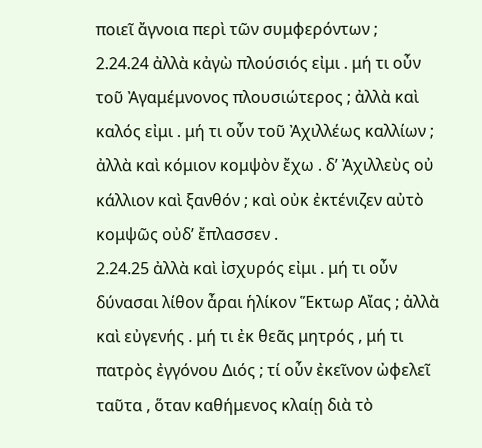ποιεῖ ἄγνοια περὶ τῶν συμφερόντων ;
2.24.24 ἀλλὰ κἀγὼ πλούσιός εἰμι . μή τι οὖν τοῦ Ἀγαμέμνονος πλουσιώτερος ; ἀλλὰ καὶ καλός εἰμι . μή τι οὖν τοῦ Ἀχιλλέως καλλίων ; ἀλλὰ καὶ κόμιον κομψὸν ἔχω . δʹ Ἀχιλλεὺς οὐ κάλλιον καὶ ξανθόν ; καὶ οὐκ ἐκτένιζεν αὐτὸ κομψῶς οὐδʹ ἔπλασσεν .
2.24.25 ἀλλὰ καὶ ἰσχυρός εἰμι . μή τι οὖν δύνασαι λίθον ἆραι ἡλίκον Ἕκτωρ Αἴας ; ἀλλὰ καὶ εὐγενής . μή τι ἐκ θεᾶς μητρός , μή τι πατρὸς ἐγγόνου Διός ; τί οὖν ἐκεῖνον ὠφελεῖ ταῦτα , ὅταν καθήμενος κλαίῃ διὰ τὸ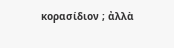κορασίδιον ; ἀλλὰ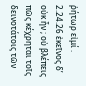ῥήτωρ εἰμί .
2.24.26 ἐκεῖνος δʹ οὐκ ἦν ; οὐ βλέπεις πῶς κέχρηται τοῖς δεινοτάτοις τῶν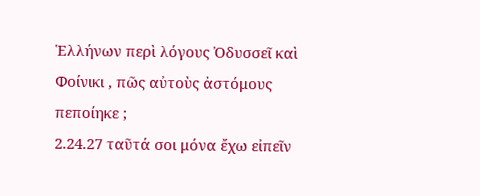Ἑλλήνων περὶ λόγους Ὀδυσσεῖ καὶ Φοίνικι , πῶς αὐτοὺς ἀστόμους πεποίηκε ;
2.24.27 ταῦτά σοι μόνα ἔχω εἰπεῖν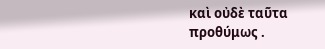καὶ οὐδὲ ταῦτα προθύμως .